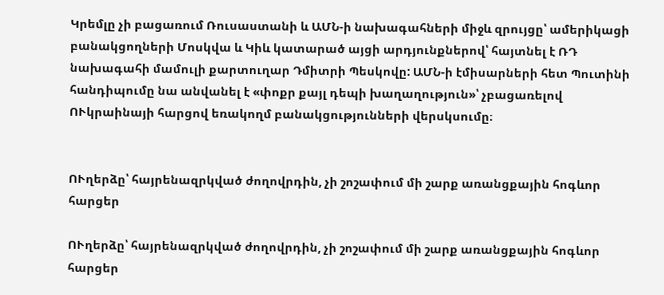Կրեմլը չի բացառում Ռուսաստանի և ԱՄՆ-ի նախագահների միջև զրույցը՝ ամերիկացի բանակցողների Մոսկվա և Կիև կատարած այցի արդյունքներով՝ հայտնել է ՌԴ նախագահի մամուլի քարտուղար Դմիտրի Պեսկովը: ԱՄՆ-ի էմիսարների հետ Պուտինի հանդիպումը նա անվանել է «փոքր քայլ դեպի խաղաղություն»՝ չբացառելով ՈՒկրաինայի հարցով եռակողմ բանակցությունների վերսկսումը։


ՈՒղերձը՝ հայրենազրկված ժողովրդին, չի շոշափում մի շարք առանցքային հոգևոր հարցեր

ՈՒղերձը՝ հայրենազրկված ժողովրդին, չի շոշափում մի շարք առանցքային հոգևոր հարցեր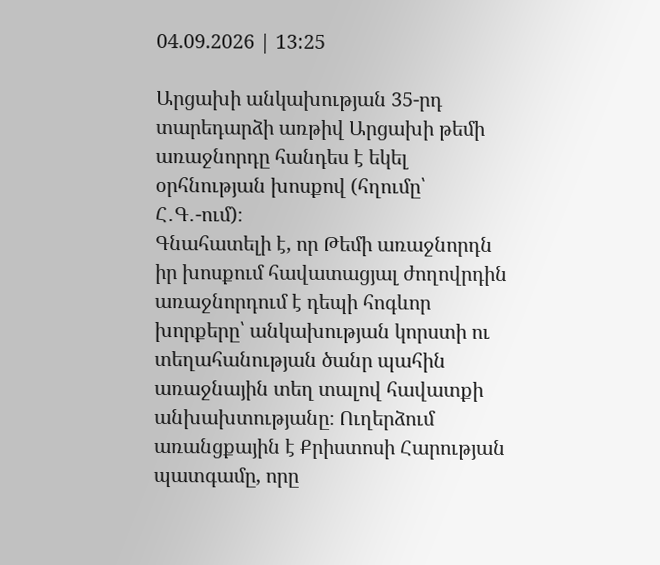04.09.2026 | 13:25

Արցախի անկախության 35-րդ տարեդարձի առթիվ Արցախի թեմի առաջնորդը հանդես է եկել օրհնության խոսքով (հղումը՝ Հ․Գ․-ում)։
Գնահատելի է, որ Թեմի առաջնորդն իր խոսքում հավատացյալ ժողովրդին առաջնորդում է դեպի հոգևոր խորքերը՝ անկախության կորստի ու տեղահանության ծանր պահին առաջնային տեղ տալով հավատքի անխախտությանը։ Ուղերձում առանցքային է Քրիստոսի Հարության պատգամը, որը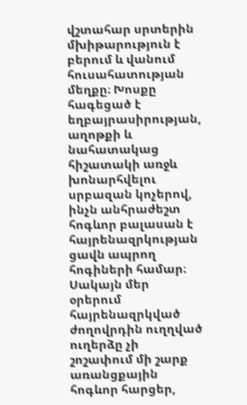վշտահար սրտերին մխիթարություն է բերում և վանում հուսահատության մեղքը։ Խոսքը հագեցած է եղբայրասիրության, աղոթքի և նահատակաց հիշատակի առջև խոնարհվելու սրբազան կոչերով, ինչն անհրաժեշտ հոգևոր բալասան է հայրենազրկության ցավն ապրող հոգիների համար։
Սակայն մեր օրերում հայրենազրկված ժողովրդին ուղղված ուղերձը չի շոշափում մի շարք առանցքային հոգևոր հարցեր,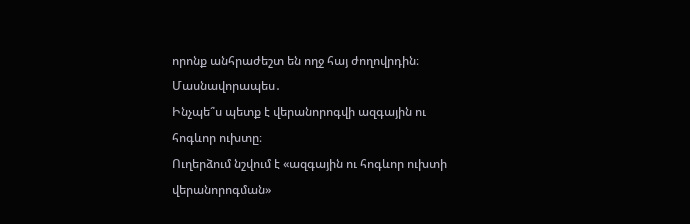որոնք անհրաժեշտ են ողջ հայ ժողովրդին։ Մասնավորապես․
Ինչպե՞ս պետք է վերանորոգվի ազգային ու հոգևոր ուխտը։
Ուղերձում նշվում է «ազգային ու հոգևոր ուխտի վերանորոգման»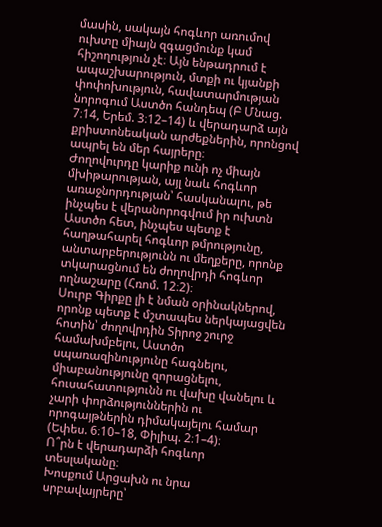մասին, սակայն հոգևոր առումով ուխտը միայն զգացմունք կամ հիշողություն չէ։ Այն ենթադրում է ապաշխարություն, մտքի ու կյանքի փոփոխություն, հավատարմության նորոգում Աստծո հանդեպ (Բ Մնաց. 7։14, Երեմ. 3։12–14) և վերադարձ այն քրիստոնեական արժեքներին, որոնցով ապրել են մեր հայրերը։
Ժողովուրդը կարիք ունի ոչ միայն մխիթարության, այլ նաև հոգևոր առաջնորդության՝ հասկանալու, թե ինչպես է վերանորոգվում իր ուխտն Աստծո հետ, ինչպես պետք է հաղթահարել հոգևոր թմրությունը, անտարբերությունն ու մեղքերը, որոնք տկարացնում են ժողովրդի հոգևոր ողնաշարը (Հռոմ. 12։2)։
Սուրբ Գիրքը լի է նման օրինակներով, որոնք պետք է մշտապես ներկայացվեն հոտին՝ ժողովրդին Տիրոջ շուրջ համախմբելու, Աստծո սպառազինությունը հագնելու, միաբանությունը զորացնելու, հուսահատությունն ու վախը վանելու և չարի փորձություններին ու որոգայթներին դիմակայելու համար (Եփես. 6։10–18, Փիլիպ. 2։1–4)։
Ո՞րն է վերադարձի հոգևոր տեսլականը։
Խոսքում Արցախն ու նրա սրբավայրերը՝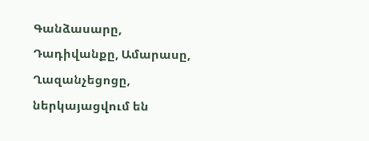Գանձասարը, Դադիվանքը, Ամարասը, Ղազանչեցոցը, ներկայացվում են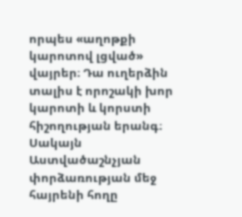որպես «աղոթքի կարոտով լցված» վայրեր։ Դա ուղերձին տալիս է որոշակի խոր կարոտի և կորստի հիշողության երանգ։
Սակայն Աստվածաշնչյան փորձառության մեջ հայրենի հողը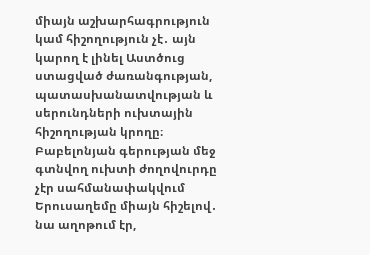միայն աշխարհագրություն կամ հիշողություն չէ․ այն կարող է լինել Աստծուց ստացված ժառանգության, պատասխանատվության և սերունդների ուխտային հիշողության կրողը։
Բաբելոնյան գերության մեջ գտնվող ուխտի ժողովուրդը չէր սահմանափակվում Երուսաղեմը միայն հիշելով․ նա աղոթում էր,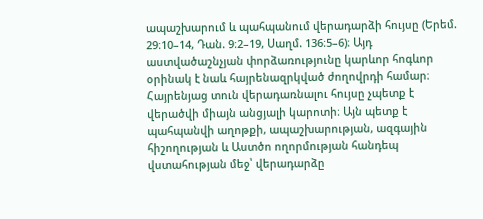ապաշխարում և պահպանում վերադարձի հույսը (Երեմ. 29։10–14, Դան. 9։2–19, Սաղմ. 136։5–6)։ Այդ աստվածաշնչյան փորձառությունը կարևոր հոգևոր օրինակ է նաև հայրենազրկված ժողովրդի համար։
Հայրենյաց տուն վերադառնալու հույսը չպետք է վերածվի միայն անցյալի կարոտի։ Այն պետք է պահպանվի աղոթքի, ապաշխարության, ազգային հիշողության և Աստծո ողորմության հանդեպ վստահության մեջ՝ վերադարձը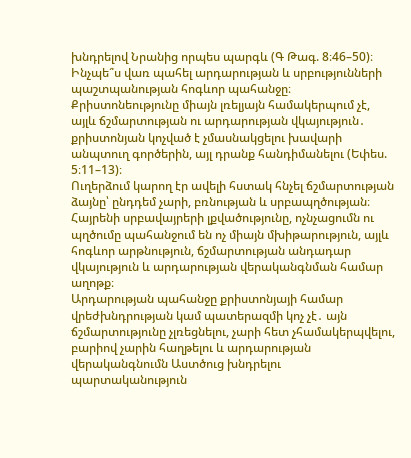խնդրելով Նրանից որպես պարգև (Գ Թագ. 8։46–50)։
Ինչպե՞ս վառ պահել արդարության և սրբությունների պաշտպանության հոգևոր պահանջը։
Քրիստոնեությունը միայն լռելյայն համակերպում չէ, այլև ճշմարտության ու արդարության վկայություն․ քրիստոնյան կոչված է չմասնակցելու խավարի անպտուղ գործերին, այլ դրանք հանդիմանելու (Եփես. 5։11–13)։
Ուղերձում կարող էր ավելի հստակ հնչել ճշմարտության ձայնը՝ ընդդեմ չարի, բռնության և սրբապղծության։ Հայրենի սրբավայրերի լքվածությունը, ոչնչացումն ու պղծումը պահանջում են ոչ միայն մխիթարություն, այլև հոգևոր արթնություն, ճշմարտության անդադար վկայություն և արդարության վերականգնման համար աղոթք։
Արդարության պահանջը քրիստոնյայի համար վրեժխնդրության կամ պատերազմի կոչ չէ․ այն ճշմարտությունը չլռեցնելու, չարի հետ չհամակերպվելու, բարիով չարին հաղթելու և արդարության վերականգնումն Աստծուց խնդրելու պարտականություն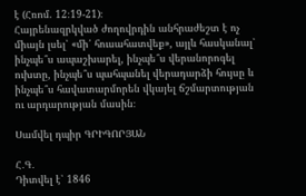է (Հռոմ. 12։19-21)։
Հայրենազրկված ժողովրդին անհրաժեշտ է ոչ միայն լսել՝ «մի՛ հուսահատվեք», այլև հասկանալ՝ ինչպե՞ս ապաշխարել, ինչպե՞ս վերանորոգել ուխտը, ինչպե՞ս պահպանել վերադարձի հույսը և ինչպե՞ս հավատարմորեն վկայել ճշմարտության ու արդարության մասին։

Սամվել դպիր ԳՐԻԳՈՐՅԱՆ

Հ․Գ․
Դիտվել է՝ 1846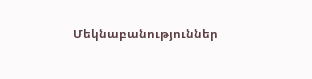Մեկնաբանություններ